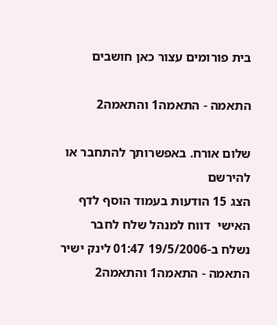בית פורומים עצור כאן חושבים

התאמה - התאמה1 והתאמה2

שלום אורח. באפשרותך להתחבר או להירשם
הצג 15 הודעות בעמוד הוסף לדף האישי  דווח למנהל שלח לחבר
נשלח ב-19/5/2006 01:47 לינק ישיר
התאמה - התאמה1 והתאמה2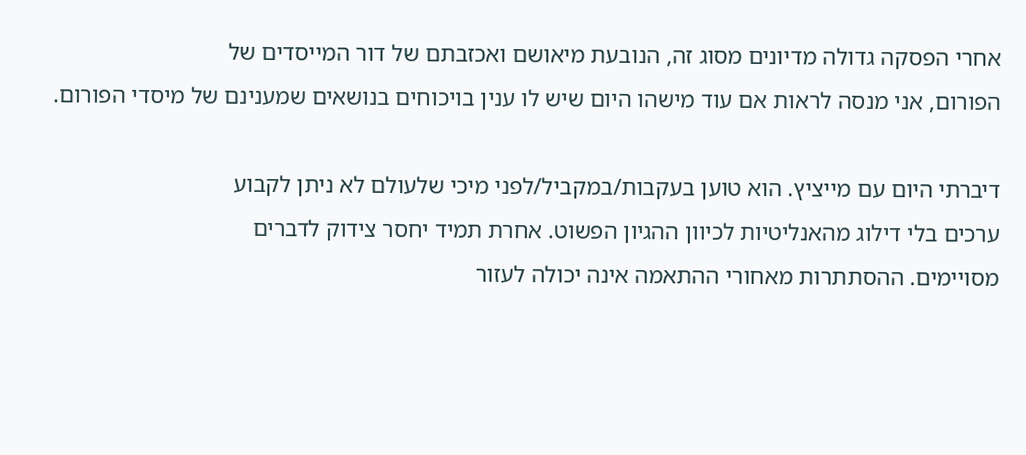אחרי הפסקה גדולה מדיונים מסוג זה, הנובעת מיאושם ואכזבתם של דור המייסדים של
הפורום, אני מנסה לראות אם עוד מישהו היום שיש לו ענין בויכוחים בנושאים שמענינם של מיסדי הפורום.

דיברתי היום עם מייציץ. הוא טוען בעקבות/במקביל/לפני מיכי שלעולם לא ניתן לקבוע
ערכים בלי דילוג מהאנליטיות לכיוון ההגיון הפשוט. אחרת תמיד יחסר צידוק לדברים
מסויימים. ההסתתרות מאחורי ההתאמה אינה יכולה לעזור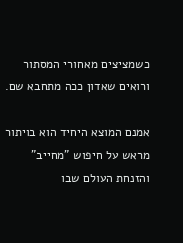כשמציצים מאחורי המסתור
ורואים שאדון ככה מתחבא שם.

אמנם המוצא היחיד הוא בויתור מראש על חיפוש "מחייב" והזנחת העולם שבו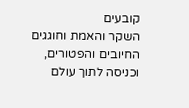קובעים
השקר והאמת וחוגגים החיובים והפטורים, וכניסה לתוך עולם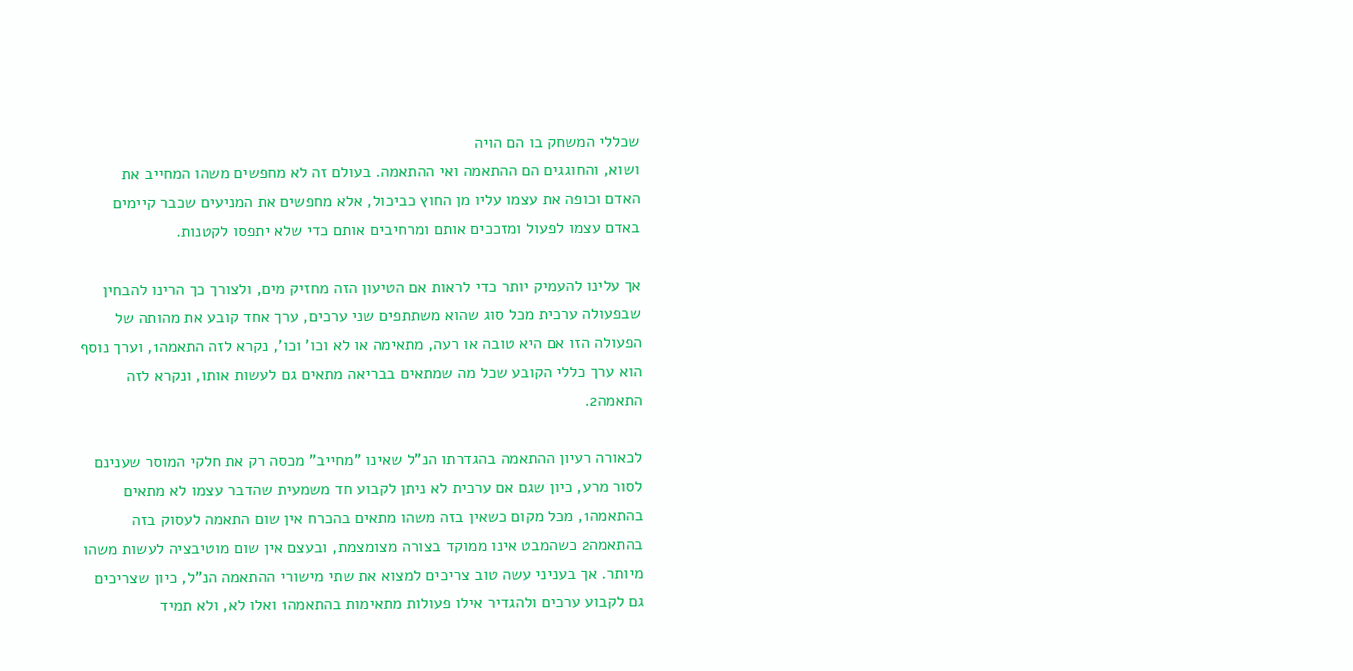שכללי המשחק בו הם הויה
ושוא, והחוגגים הם ההתאמה ואי ההתאמה. בעולם זה לא מחפשים משהו המחייב את
האדם וכופה את עצמו עליו מן החוץ כביכול, אלא מחפשים את המניעים שכבר קיימים
באדם עצמו לפעול ומזככים אותם ומרחיבים אותם כדי שלא יתפסו לקטנות.

אך עלינו להעמיק יותר כדי לראות אם הטיעון הזה מחזיק מים, ולצורך כך הרינו להבחין
שבפעולה ערכית מכל סוג שהוא משתתפים שני ערכים, ערך אחד קובע את מהותה של
הפעולה הזו אם היא טובה או רעה, מתאימה או לא וכו' וכו', נקרא לזה התאמה1, וערך נוסף
הוא ערך כללי הקובע שכל מה שמתאים בבריאה מתאים גם לעשות אותו, ונקרא לזה
התאמה2.

לכאורה רעיון ההתאמה בהגדרתו הנ"ל שאינו "מחייב" מכסה רק את חלקי המוסר שענינם
לסור מרע, כיון שגם אם ערכית לא ניתן לקבוע חד משמעית שהדבר עצמו לא מתאים
בהתאמה1, מכל מקום כשאין בזה משהו מתאים בהכרח אין שום התאמה לעסוק בזה
בהתאמה2 כשהמבט אינו ממוקד בצורה מצומצמת, ובעצם אין שום מוטיבציה לעשות משהו
מיותר. אך בעניני עשה טוב צריכים למצוא את שתי מישורי ההתאמה הנ"ל, כיון שצריכים
גם לקבוע ערכים ולהגדיר אילו פעולות מתאימות בהתאמה1 ואלו לא, ולא תמיד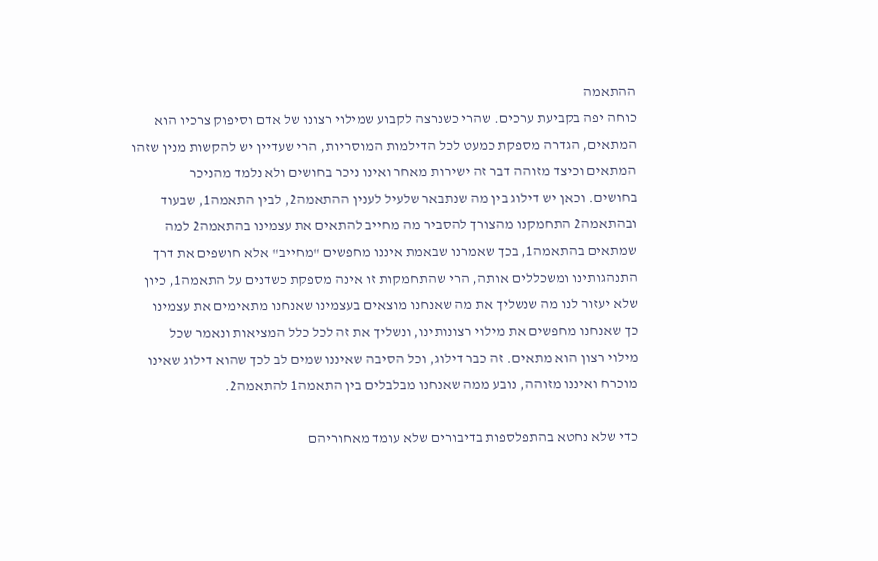ההתאמה
כוחה יפה בקביעת ערכים. שהרי כשנרצה לקבוע שמילוי רצונו של אדם וסיפוק צרכיו הוא
המתאים, הגדרה מספקת כמעט לכל הדילמות המוסריות, הרי שעדיין יש להקשות מנין שזהו
המתאים וכיצד מזוהה דבר זה ישירות מאחר ואינו ניכר בחושים ולא נלמד מהניכר
בחושים. וכאן יש דילוג בין מה שנתבאר שלעיל לענין ההתאמה2, לבין התאמה1, שבעוד
ובהתאמה2 התחמקנו מהצורך להסביר מה מחייב להתאים את עצמינו בהתאמה2 למה
שמתאים בהתאמה1, בכך שאמרנו שבאמת איננו מחפשים "מחייב" אלא חושפים את דרך
התנהגותינו ומשכללים אותה, הרי שהתחמקות זו אינה מספקת כשדנים על התאמה1, כיון
שלא יעזור לנו מה שנשליך את מה שאנחנו מוצאים בעצמינו שאנחנו מתאימים את עצמינו
כך שאנחנו מחפשים את מילוי רצונותינו, ונשליך את זה לכל כלל המציאות ונאמר שכל
מילוי רצון הוא מתאים. זה כבר דילוג, וכל הסיבה שאיננו שמים לב לכך שהוא דילוג שאינו
מוכרח ואיננו מזוהה, נובע ממה שאנחנו מבלבלים בין התאמה1 להתאמה2.

כדי שלא נחטא בהתפלספות בדיבורים שלא עומד מאחוריהם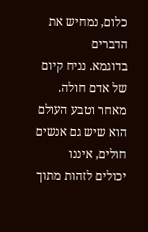כלום, נמחיש את הדברים
בדוגמא. נניח קיום של אדם חולה. מאחר וטבע העולם הוא שיש גם אנשים חולים, איננו
יכולים לזהות מתוך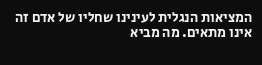המציאות הנגלית לעינינו שחליו של אדם זה אינו מתאים. מה מביא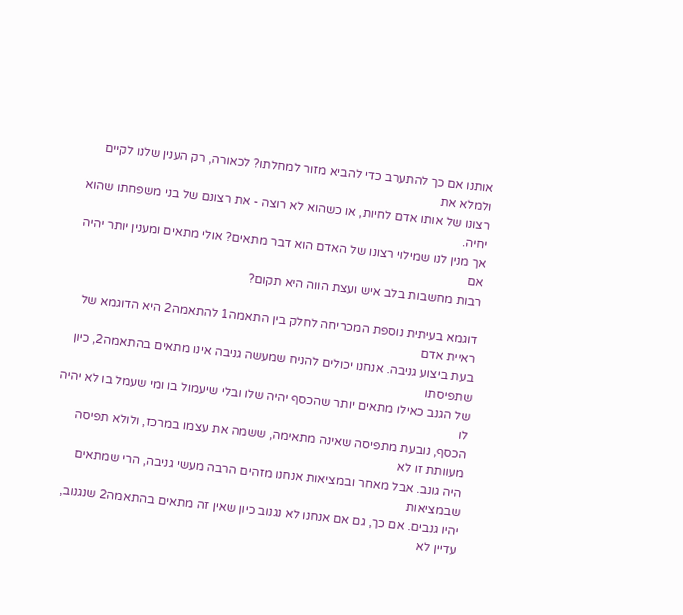אותנו אם כך להתערב כדי להביא מזור למחלתו? לכאורה, רק הענין שלנו לקיים ולמלא את
רצונו של אותו אדם לחיות, או כשהוא לא רוצה - את רצונם של בני משפחתו שהוא יחיה.
אך מנין לנו שמילוי רצונו של האדם הוא דבר מתאים? אולי מתאים ומענין יותר יהיה אם
רבות מחשבות בלב איש ועצת הווה היא תקום?

דוגמא בעיתית נוספת המכריחה לחלק בין התאמה1 להתאמה2 היא הדוגמא של ראיית אדם
בעת ביצוע גניבה. אנחנו יכולים להניח שמעשה גניבה אינו מתאים בהתאמה2, כיון שתפיסתו
של הגנב כאילו מתאים יותר שהכסף יהיה שלו ובלי שיעמול בו ומי שעמל בו לא יהיה לו
הכסף, נובעת מתפיסה שאינה מתאימה, ששמה את עצמו במרכז, ולולא תפיסה מעוותת זו לא
היה גונב. אבל מאחר ובמציאות אנחנו מזהים הרבה מעשי גניבה, הרי שמתאים שבמציאות
יהיו גנבים. אם כך, גם אם אנחנו לא נגנוב כיון שאין זה מתאים בהתאמה2 שנגנוב, עדיין לא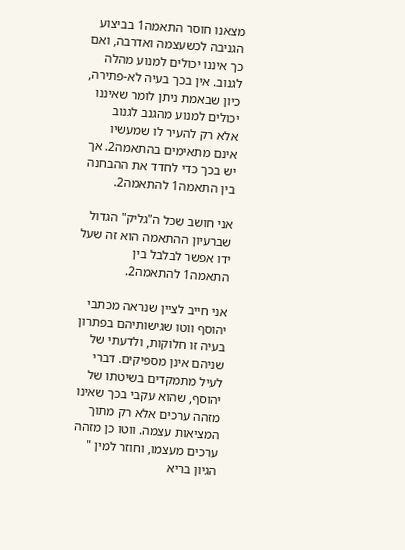מצאנו חוסר התאמה1 בביצוע הגניבה לכשעצמה ואדרבה, ואם כך איננו יכולים למנוע מהלה
לגנוב. אין בכך בעיה לא-פתירה, כיון שבאמת ניתן לומר שאיננו יכולים למנוע מהגנב לגנוב
אלא רק להעיר לו שמעשיו אינם מתאימים בהתאמה2. אך יש בכך כדי לחדד את ההבחנה
בין התאמה1 להתאמה2.

אני חושב שכל ה"גליק" הגדול שברעיון ההתאמה הוא זה שעל ידו אפשר לבלבל בין
התאמה1 להתאמה2.

אני חייב לציין שנראה מכתבי יהוסף ווטו שגישותיהם בפתרון בעיה זו חלוקות, ולדעתי של
שניהם אינן מספיקים. דברי לעיל מתמקדים בשיטתו של יהוסף, שהוא עקבי בכך שאינו
מזהה ערכים אלא רק מתוך המציאות עצמה. ווטו כן מזהה ערכים מעצמו, וחוזר למין "
הגיון בריא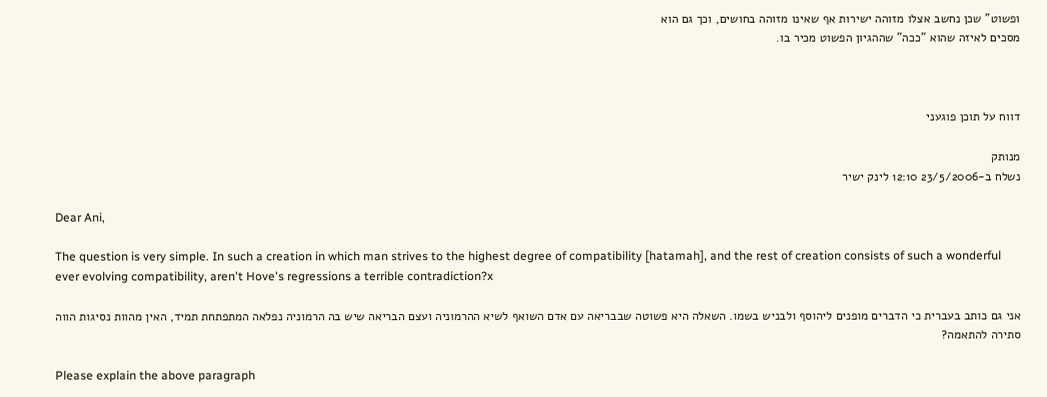ופשוט" שכן נחשב אצלו מזוהה ישירות אף שאינו מזוהה בחושים, וכך גם הוא
מסכים לאיזה שהוא "ככה" שההגיון הפשוט מכיר בו.



דווח על תוכן פוגעני

מנותק
נשלח ב-23/5/2006 12:10 לינק ישיר

Dear Ani,

The question is very simple. In such a creation in which man strives to the highest degree of compatibility [hatamah], and the rest of creation consists of such a wonderful ever evolving compatibility, aren't Hove's regressions a terrible contradiction?x

אני גם כותב בעברית כי הדברים מופנים ליהוסף ולבניש בשמו. השאלה היא פשוטה שבבריאה עם אדם השואף לשיא ההרמוניה ועצם הבריאה שיש בה הרמוניה נפלאה המתפתחת תמיד, האין מהוות נסיגות הווה סתירה להתאמה?

Please explain the above paragraph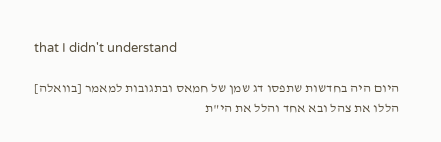that I didn't understand

היום היה בחדשות שתפסו דג שמן של חמאס ובתגובות למאמר [בוואלה] הללו את צהל ובא אחד והלל את הי"ת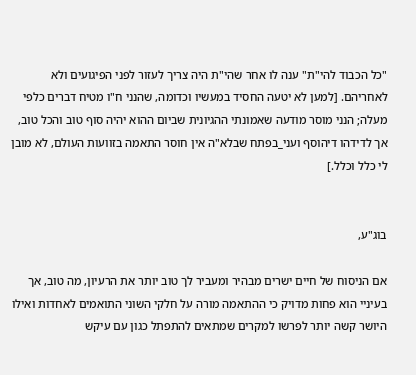"כל הכבוד להי"ת" ענה לו אחר שהי"ת היה צריך לעזור לפני הפיגועים ולא לאחריהם. [למען לא יטעה החסיד במעשיו וכדומה, שהנני ח"ו מטיח דברים כלפי מעלה; הנני מוסר מודעה שאמונתי ההגיונית שביום ההוא יהיה סוף טוב והכל טוב, אך לדידהו דיהוסף ועני_בפתח שבלא"ה אין חוסר התאמה בזוועות העולם, לא מובן לי כלל וכלל.]


בוג"ע,

אם הניסוח של חיים ישרים מבהיר ומעביר לך טוב יותר את הרעיון, מה טוב, אך בעיניי הוא פחות מדויק כי ההתאמה מורה על חלקי השוני התואמים לאחדות ואילו היושר קשה יותר לפרשו למקרים שמתאים להתפתל כגון עם עיקש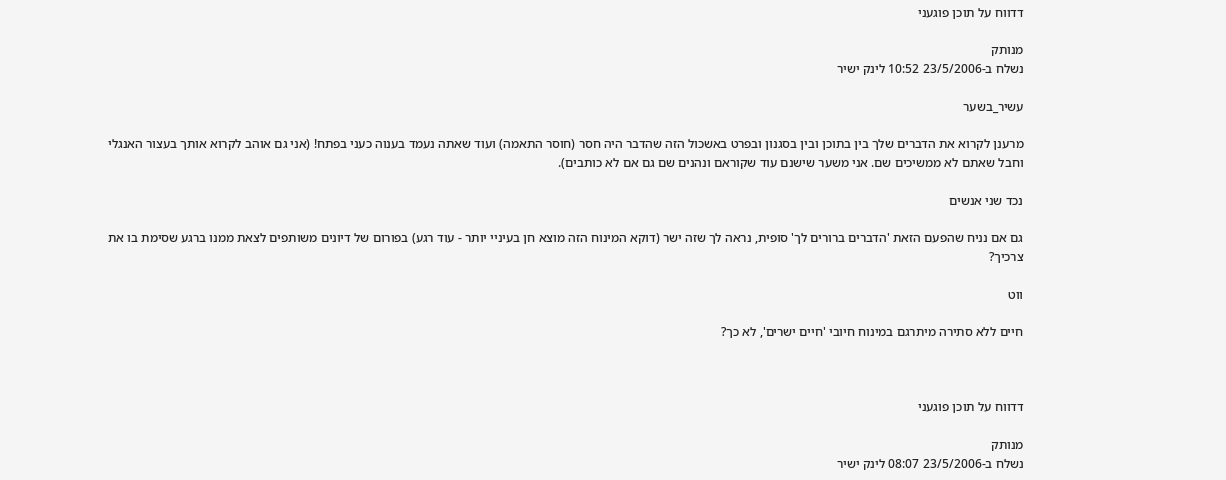דדווח על תוכן פוגעני

מנותק
נשלח ב-23/5/2006 10:52 לינק ישיר

עשיר_בשער

מרענן לקרוא את הדברים שלך בין בתוכן ובין בסגנון ובפרט באשכול הזה שהדבר היה חסר (חוסר התאמה) ועוד שאתה נעמד בענוה כעני בפתח! (אני גם אוהב לקרוא אותך בעצור האנגלי וחבל שאתם לא ממשיכים שם. אני משער שישנם עוד שקוראם ונהנים שם גם אם לא כותבים).

נכד שני אנשים

גם אם נניח שהפעם הזאת 'הדברים ברורים לך' סופית, נראה לך שזה ישר (דוקא המינוח הזה מוצא חן בעיניי יותר - עוד רגע) בפורום של דיונים משותפים לצאת ממנו ברגע שסימת בו את צרכיך?

ווט

חיים ללא סתירה מיתרגם במינוח חיובי 'חיים ישרים', לא כך?



דדווח על תוכן פוגעני

מנותק
נשלח ב-23/5/2006 08:07 לינק ישיר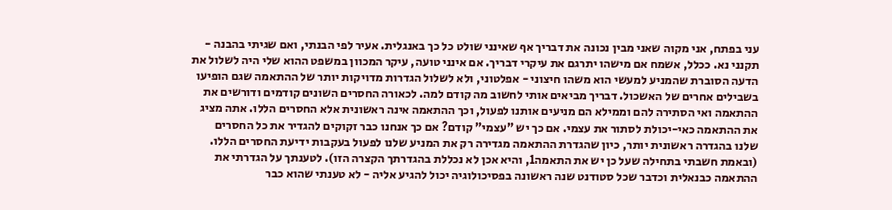עני בפתח, אני מקוה שאני מבין נכונה את דבריך אף שאינני שולט כל כך באנגלית. אעיר לפי הבנתי, ואם שגיתי בהבנה - תקנני נא. ככלל, אשמח אם מישהו יתרגם את עיקרי דבריך. אם אינני טועה, עיקר המכוון במשפט ההוא שלי היה לשלול את הדעה הסוברת שהמניע למעשי הוא משהו חיצוני - אפלטוני, ולא לשלול הגדרות מדויקות יותר של ההתאמה שגם הופיעו בשבילים אחרים של האשכול. דבריך מביאים אותי לחשוב מה קודם למה. לכאורה החסרים השונים קודמים ודורשים את ההתאמה ואי הסתירה להם וממילא הם מניעים אותנו לפעול, וכך ההתאמה אינה ראשונית אלא החסרים הללו. אתה מציג את ההתאמה כאי-יכולת לסתור את עצמי. אם כך יש "עצמי" קודם? אם כך אנחנו כבר זקוקים להגדיר את כל החסרים שלנו בהגדרה ראשונית יותר, כיון שהגדרת ההתאמה מגדירה רק את המניע שלנו לפעול בעקבות ידיעת החסרים הללו. (ובאמת חשבתי בתחילה שעל כן יש את התאמה1, והיא אכן לא נכללת בהגדרתך הקצרה הזו). לטענתך על הגדרתי את ההתאמה כבנאלית וכדבר שכל סטודנט שנה ראשונה בפסיכולוגיה יכול להגיע אליה - לא טענתי שהוא כבר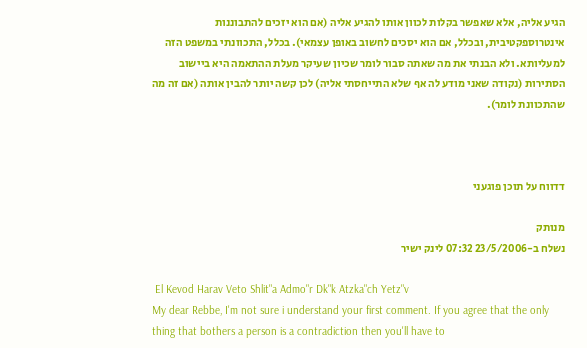הגיע אליה, אלא שאפשר בקלות לכוון אותו להגיע אליה (אם הוא יזכים להתבוננות אינטרוספקטיבית, ובכלל, אם הוא יסכים לחשוב באופן עצמאי). בכלל, התכוונתי במשפט הזה למעליותא. ולא הבנתי את מה שאתה סבור לומר שכיון שעיקר מעלת ההתאמה היא ביישוב הסתירות (נקודה שאני מודע לה אף שלא התייחסתי אליה) לכן קשה יותר להבין אותה (אם זה מה שהתכוונת לומר).



דדווח על תוכן פוגעני

מנותק
נשלח ב-23/5/2006 07:32 לינק ישיר

 El Kevod Harav Veto Shlit"a Admo"r Dk"k Atzka"ch Yetz"v
My dear Rebbe, I'm not sure i understand your first comment. If you agree that the only thing that bothers a person is a contradiction then you'll have to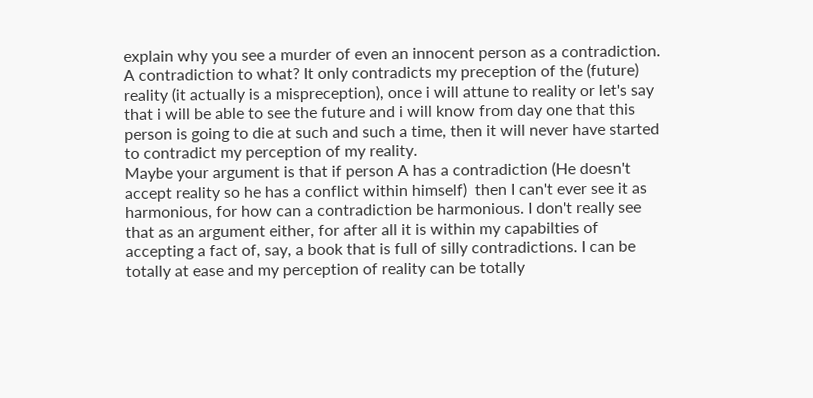explain why you see a murder of even an innocent person as a contradiction. A contradiction to what? It only contradicts my preception of the (future) reality (it actually is a mispreception), once i will attune to reality or let's say that i will be able to see the future and i will know from day one that this person is going to die at such and such a time, then it will never have started to contradict my perception of my reality.
Maybe your argument is that if person A has a contradiction (He doesn't accept reality so he has a conflict within himself)  then I can't ever see it as harmonious, for how can a contradiction be harmonious. I don't really see that as an argument either, for after all it is within my capabilties of accepting a fact of, say, a book that is full of silly contradictions. I can be totally at ease and my perception of reality can be totally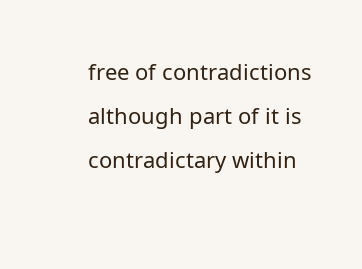free of contradictions although part of it is contradictary within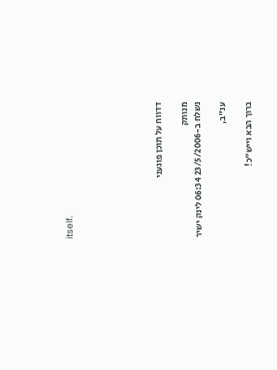itself.






דדווח על תוכן פוגעני

מנותק
נשלח ב-23/5/2006 06:34 לינק ישיר

ענ"ב,

ברוך הבא וייש"כ!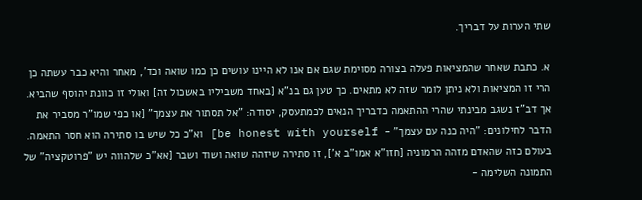שתי הערות על דבריך.

א. כתבת שאחר שהמציאות פעלה בצורה מסוימת שגם אם אנו לא היינו עושים כן כמו שואה וכד', מאחר והיא כבר עשתה כן הרי זו המציאות ולא ניתן לומר שזה לא מתאים. כך טען גם בנ"א [באחד משביליו באשכול זה] ואולי זו כוונת יהוסף שהביא. אך דב"ז נשגב מבינתי שהרי ההתאמה כדבריך הנאים לכמתעסק, יסודה: "אל תסתור את עצמך" [או כפי שמו"ר מסביר את הדבר לחילונים: "היה כנה עם עצמך" -  be honest with yourself] וא"כ כל שיש בו סתירה הוא חסר התאמה. בעולם כזה שהאדם מזהה הרמוניה [חזו"א אמו"ב א'], זו סתירה שיזהה שואה ושוד ושבר [אא"כ שלהווה יש "פרוטקציה" של התמונה השלימה -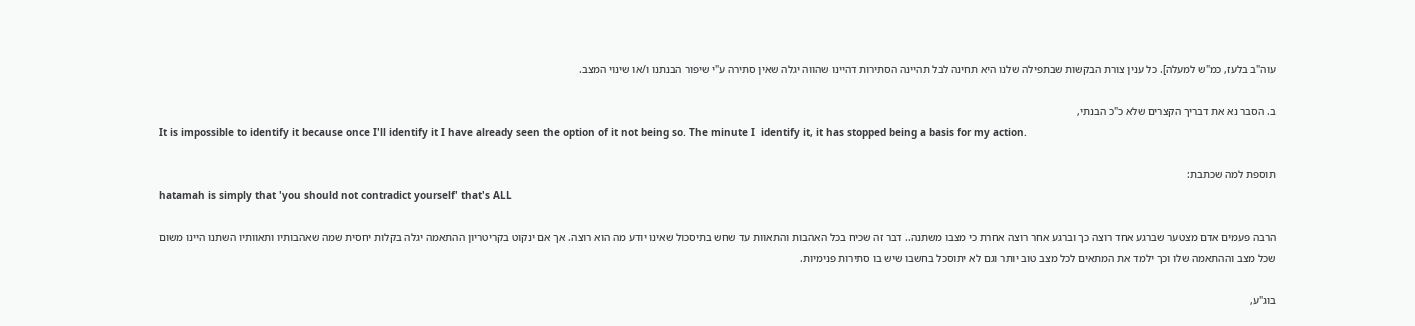עוה"ב בלעז, כמ"ש למעלה]. כל ענין צורת הבקשות שבתפילה שלנו היא תחינה לבל תהיינה הסתירות דהיינו שהווה יגלה שאין סתירה ע"י שיפור הבנתנו ו/או שינוי המצב.

ב. הסבר נא את דבריך הקצרים שלא כ"כ הבנתי,
It is impossible to identify it because once I'll identify it I have already seen the option of it not being so. The minute I  identify it, it has stopped being a basis for my action.

תוספת למה שכתבת:
hatamah is simply that 'you should not contradict yourself' that's ALL

הרבה פעמים אדם מצטער שברגע אחד רוצה כך וברגע אחר רוצה אחרת כי מצבו משתנה.. דבר זה שכיח בכל האהבות והתאוות עד שחש בתיסכול שאינו יודע מה הוא רוצה. אך אם ינקוט בקריטריון ההתאמה יגלה בקלות יחסית שמה שאהבותיו ותאוותיו השתנו היינו משום שכל מצב וההתאמה שלו וכך ילמד את המתאים לכל מצב טוב יותר וגם לא יתוסכל בחשבו שיש בו סתירות פנימיות.

בוג"ע,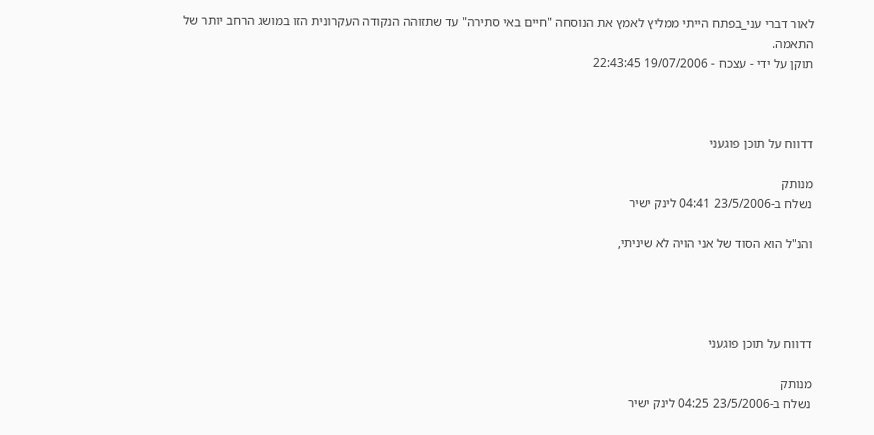לאור דברי עני_בפתח הייתי ממליץ לאמץ את הנוסחה "חיים באי סתירה" עד שתזוהה הנקודה העקרונית הזו במושג הרחב יותר של התאמה.
תוקן על ידי - עצכח - 19/07/2006 22:43:45



דדווח על תוכן פוגעני

מנותק
נשלח ב-23/5/2006 04:41 לינק ישיר

והנ"ל הוא הסוד של אני הויה לא שיניתי,




דדווח על תוכן פוגעני

מנותק
נשלח ב-23/5/2006 04:25 לינק ישיר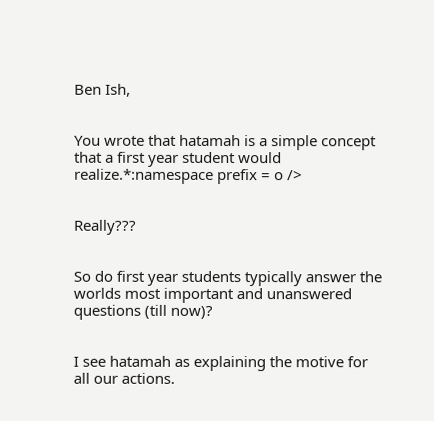Ben Ish,


You wrote that hatamah is a simple concept that a first year student would realize.*:namespace prefix = o />


Really???


So do first year students typically answer the worlds most important and unanswered questions (till now)?


I see hatamah as explaining the motive for all our actions.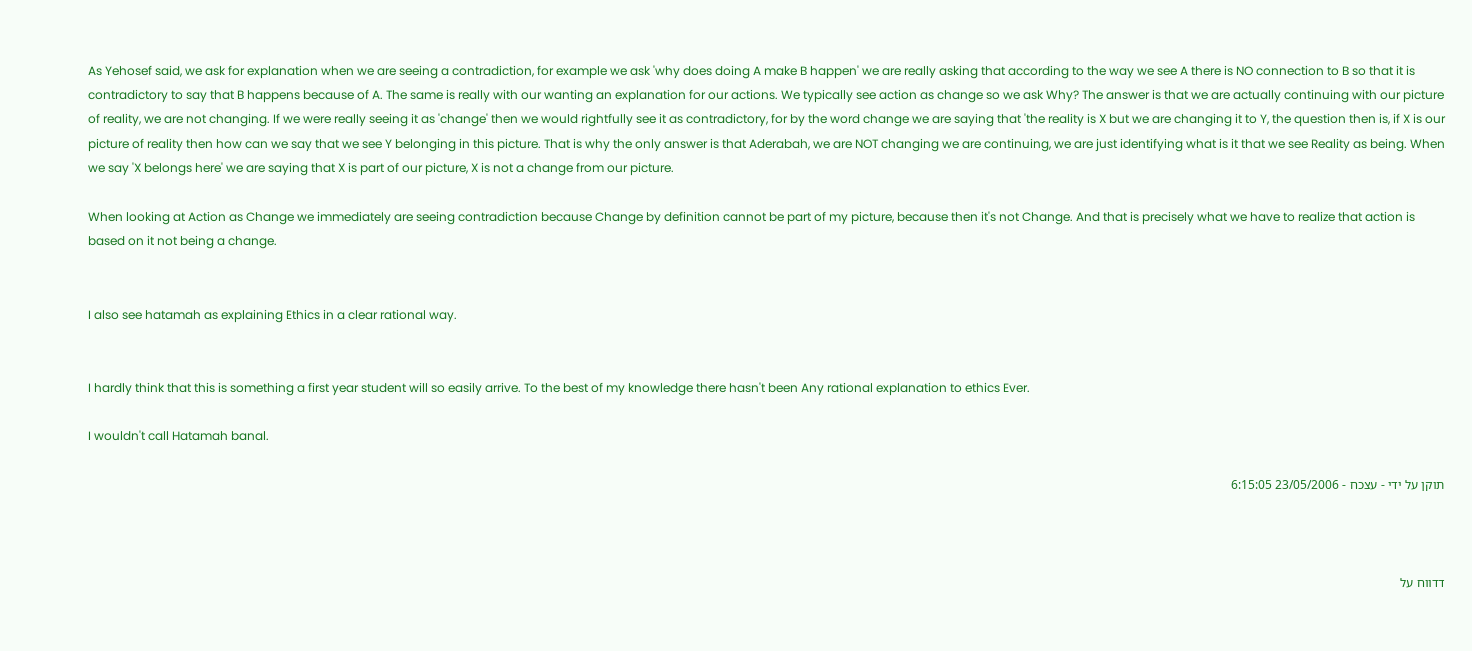As Yehosef said, we ask for explanation when we are seeing a contradiction, for example we ask 'why does doing A make B happen' we are really asking that according to the way we see A there is NO connection to B so that it is contradictory to say that B happens because of A. The same is really with our wanting an explanation for our actions. We typically see action as change so we ask Why? The answer is that we are actually continuing with our picture of reality, we are not changing. If we were really seeing it as 'change' then we would rightfully see it as contradictory, for by the word change we are saying that 'the reality is X but we are changing it to Y, the question then is, if X is our picture of reality then how can we say that we see Y belonging in this picture. That is why the only answer is that Aderabah, we are NOT changing we are continuing, we are just identifying what is it that we see Reality as being. When we say 'X belongs here' we are saying that X is part of our picture, X is not a change from our picture.

When looking at Action as Change we immediately are seeing contradiction because Change by definition cannot be part of my picture, because then it's not Change. And that is precisely what we have to realize that action is based on it not being a change.


I also see hatamah as explaining Ethics in a clear rational way.


I hardly think that this is something a first year student will so easily arrive. To the best of my knowledge there hasn't been Any rational explanation to ethics Ever.

I wouldn't call Hatamah banal.

תוקן על ידי - עצכח - 23/05/2006 6:15:05



דדווח על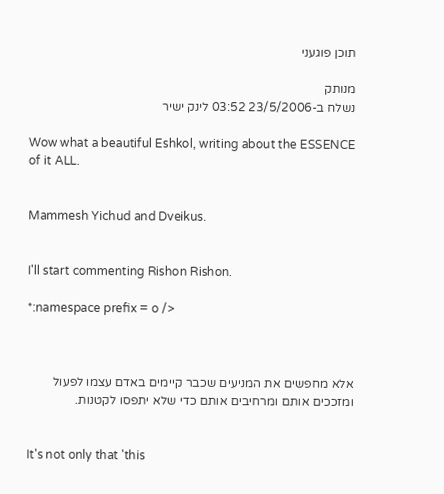תוכן פוגעני

מנותק
נשלח ב-23/5/2006 03:52 לינק ישיר

Wow what a beautiful Eshkol, writing about the ESSENCE of it ALL.


Mammesh Yichud and Dveikus.


I'll start commenting Rishon Rishon.

*:namespace prefix = o />



אלא מחפשים את המניעים שכבר קיימים באדם עצמו לפעול ומזככים אותם ומרחיבים אותם כדי שלא יתפסו לקטנות.


It's not only that 'this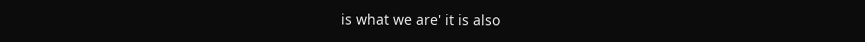is what we are' it is also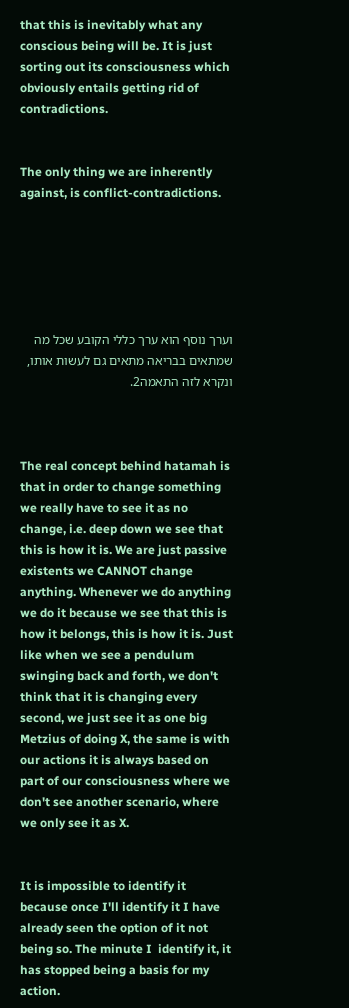that this is inevitably what any conscious being will be. It is just sorting out its consciousness which obviously entails getting rid of contradictions.


The only thing we are inherently against, is conflict-contradictions.






וערך נוסף הוא ערך כללי הקובע שכל מה שמתאים בבריאה מתאים גם לעשות אותו, ונקרא לזה התאמה2.



The real concept behind hatamah is that in order to change something we really have to see it as no change, i.e. deep down we see that this is how it is. We are just passive existents we CANNOT change anything. Whenever we do anything we do it because we see that this is how it belongs, this is how it is. Just like when we see a pendulum swinging back and forth, we don't think that it is changing every second, we just see it as one big Metzius of doing X, the same is with our actions it is always based on part of our consciousness where we don't see another scenario, where we only see it as X.


It is impossible to identify it because once I'll identify it I have already seen the option of it not being so. The minute I  identify it, it has stopped being a basis for my action.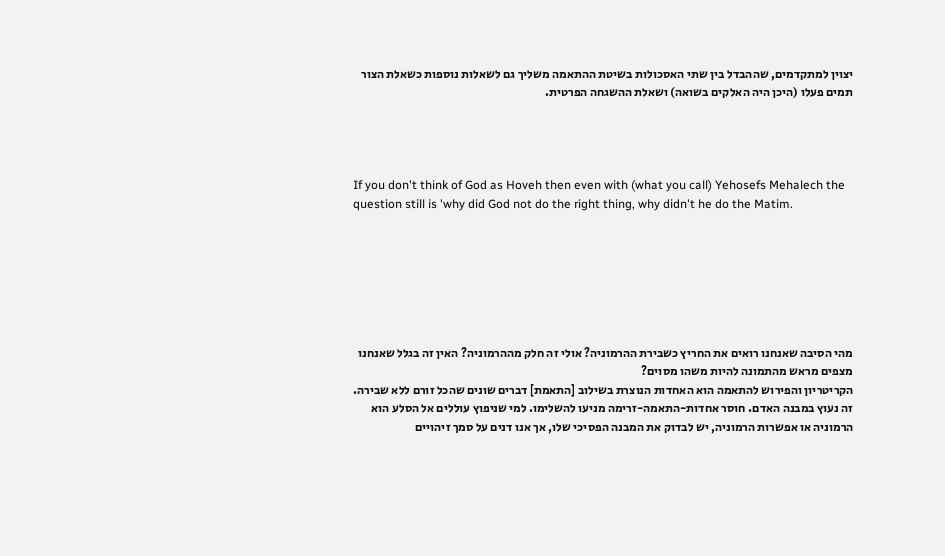יצוין למתקדמים, שההבדל בין שתי האסכולות בשיטת ההתאמה משליך גם לשאלות נוספות כשאלת הצור תמים פעלו (היכן היה האלקים בשואה) ושאלת ההשגחה הפרטית.




If you don't think of God as Hoveh then even with (what you call) Yehosefs Mehalech the question still is 'why did God not do the right thing, why didn't he do the Matim.







מהי הסיבה שאנחנו רואים את החריץ כשבירת ההרמוניה? אולי זה חלק מההרמוניה? האין זה בגלל שאנחנו מצפים מראש מהתמונה להיות משהו מסוים?
הקריטריון והפירוש להתאמה הוא האחדות הנוצרת בשילוב [התאמת] דברים שונים שהכל זורם ללא שבירה. זה נעוץ במבנה האדם. חוסר אחדות-התאמה-זרימה מניעו להשלימו. למי שניפוץ עוללים אל הסלע הוא הרמוניה או אפשרות הרמוניה, יש לבדוק את המבנה הפסיכי שלו, אך אנו דנים על סמך זיהויים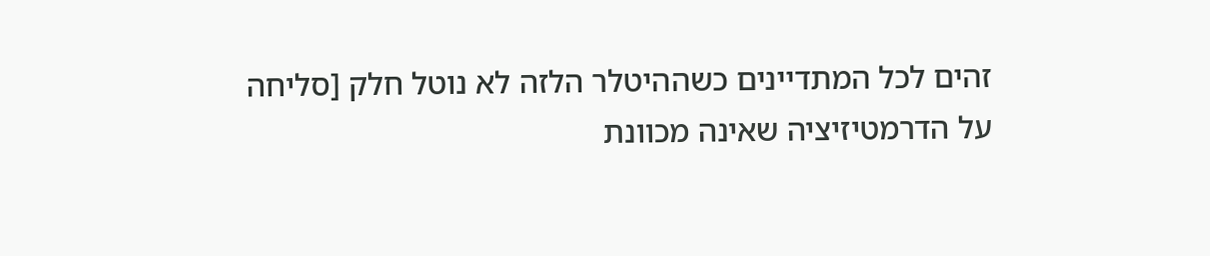זהים לכל המתדיינים כשההיטלר הלזה לא נוטל חלק [סליחה על הדרמטיזיציה שאינה מכוונת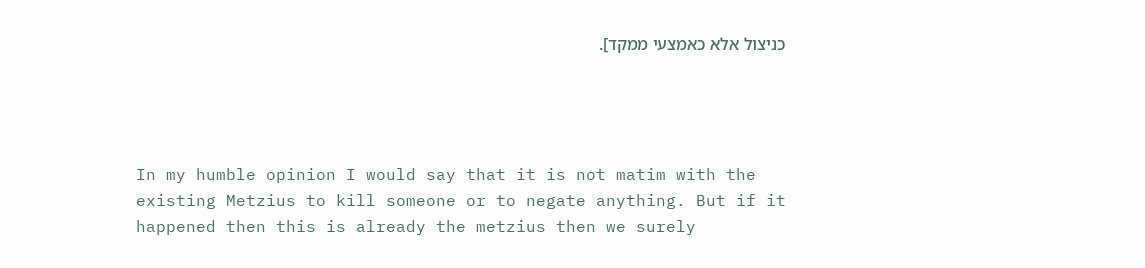כניצול אלא כאמצעי ממקד].




In my humble opinion I would say that it is not matim with the existing Metzius to kill someone or to negate anything. But if it happened then this is already the metzius then we surely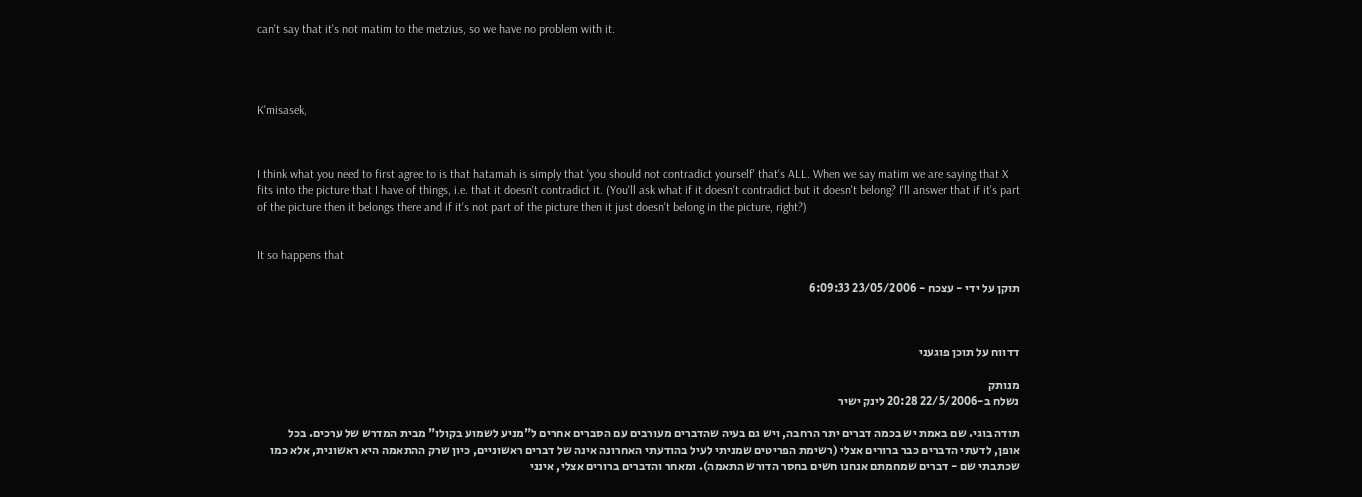can't say that it's not matim to the metzius, so we have no problem with it.




K'misasek,



I think what you need to first agree to is that hatamah is simply that 'you should not contradict yourself' that's ALL. When we say matim we are saying that X fits into the picture that I have of things, i.e. that it doesn't contradict it. (You'll ask what if it doesn't contradict but it doesn't belong? I'll answer that if it's part of the picture then it belongs there and if it's not part of the picture then it just doesn't belong in the picture, right?)


It so happens that

תוקן על ידי - עצכח - 23/05/2006 6:09:33



דדווח על תוכן פוגעני

מנותק
נשלח ב-22/5/2006 20:28 לינק ישיר

תודה בוגי. שם באמת יש בכמה דברים יתר הרחבה, ויש גם בעיה שהדברים מעורבים עם הסברים אחרים ל"מניע לשמוע בקולו" מבית המדרש של ערכים. בכל אופן, לדעתי הדברים כבר ברורים אצלי (רשימת הפריטים שמניתי לעיל בהודעתי האחרונה אינה של דברים ראשוניים, כיון שרק ההתאמה היא ראשונית, אלא כמו שכתבתי שם - דברים שמחמתם אנחנו חשים בחסר הדורש התאמה). ומאחר והדברים ברורים אצלי, אינני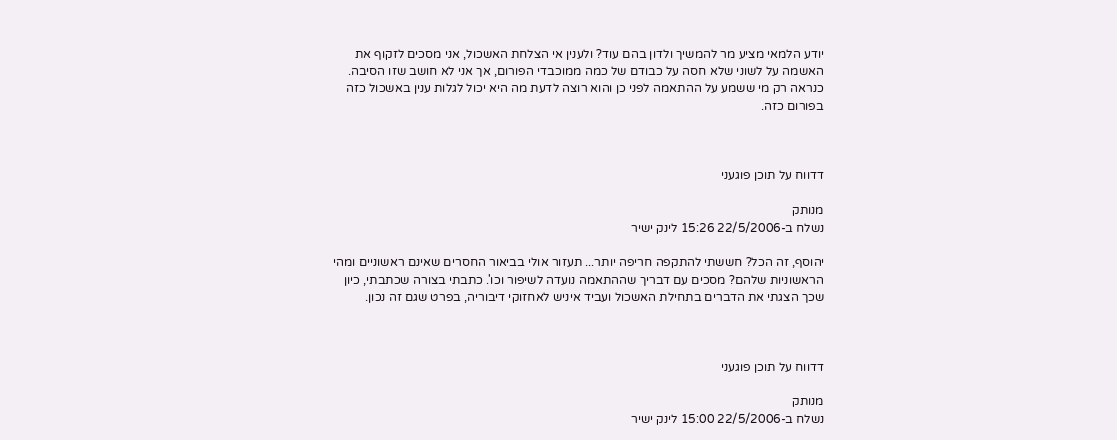יודע הלמאי מציע מר להמשיך ולדון בהם עוד? ולענין אי הצלחת האשכול, אני מסכים לזקוף את האשמה על לשוני שלא חסה על כבודם של כמה ממוכבדי הפורום, אך אני לא חושב שזו הסיבה. כנראה רק מי ששמע על ההתאמה לפני כן והוא רוצה לדעת מה היא יכול לגלות ענין באשכול כזה בפורום כזה.



דדווח על תוכן פוגעני

מנותק
נשלח ב-22/5/2006 15:26 לינק ישיר

יהוסף, זה הכל? חששתי להתקפה חריפה יותר... תעזור אולי בביאור החסרים שאינם ראשוניים ומהי הראשוניות שלהם? מסכים עם דבריך שההתאמה נועדה לשיפור וכו'. כתבתי בצורה שכתבתי, כיון שכך הצגתי את הדברים בתחילת האשכול ועביד איניש לאחזוקי דיבוריה, בפרט שגם זה נכון.



דדווח על תוכן פוגעני

מנותק
נשלח ב-22/5/2006 15:00 לינק ישיר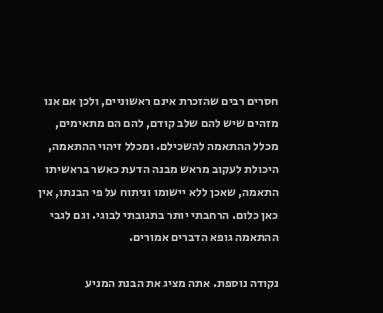חסרים רבים שהזכרת אינם ראשוניים, ולכן אם אנו מזהים שיש להם שלב קודם, להם הם מתאימים, מכלל ההתאמה להשכילם. ומכלל זיהוי ההתאמה, היכולת לעקוב מראש מבנה הדעת כאשר בראשיתו התאמה, שאכן ללא יישומו וניתוח על פי הבנתו, אין כאן כלום. הרחבתי יותר בתגובתי לבוגי. וגם לגבי ההתאמה גופא הדברים אמורים.

נקודה נוספת. אתה מציג את הבנת המניע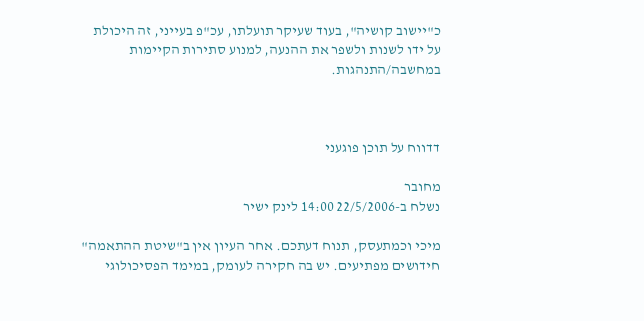כ"יישוב קושיה", בעוד שעיקר תועלתו, עכ"פ בעייני, זה היכולת על ידו לשנות ולשפר את ההנעה, למנוע סתירות הקיימות במחשבה/התנהגות.



דדווח על תוכן פוגעני

מחובר
נשלח ב-22/5/2006 14:00 לינק ישיר

מיכי וכמתעסק, תנוח דעתכם. אחר העיון אין ב"שיטת ההתאמה" חידושים מפתיעים. יש בה חקירה לעומק, במימד הפסיכולוגי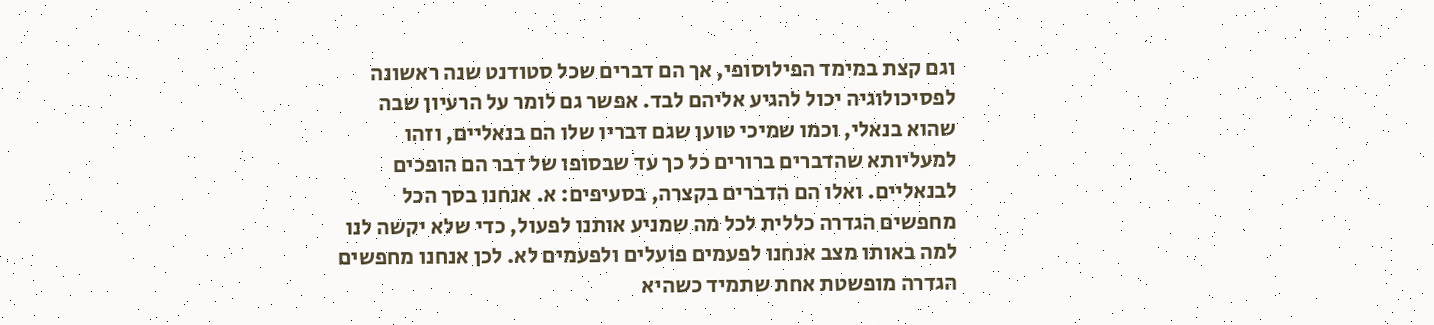וגם קצת במימד הפילוסופי, אך הם דברים שכל סטודנט שנה ראשונה לפסיכולוגיה יכול להגיע אליהם לבד. אפשר גם לומר על הרעיון שבה שהוא בנאלי, וכמו שמיכי טוען שגם דבריו שלו הם בנאליים, וזהו למעליותא שהדברים ברורים כל כך עד שבסופו של דבר הם הופכים לבנאליים. ואלו הם הדברים בקצרה, בסעיפים: א. אנחנו בסך הכל מחפשים הגדרה כללית לכל מה שמניע אותנו לפעול, כדי שלא יקשה לנו למה באותו מצב אנחנו לפעמים פועלים ולפעמים לא. לכן אנחנו מחפשים הגדרה מופשטת אחת שתמיד כשהיא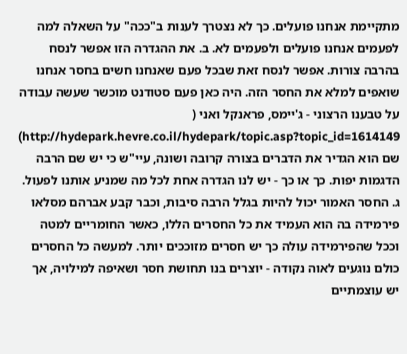מתקיימת אנחנו פועלים. כך לא נצטרך לענות ב"ככה" על השאלה למה לפעמים אנחנו פועלים ולפעמים לא. ב. את ההגדרה הזו אפשר לנסח בהרבה צורות. אפשר לנסח זאת שבכל פעם שאנחנו חשים בחסר אנחנו שואפים למלא את החסר הזה. היה כאן פעם סטודנט מוכשר שעשה עבודה על טבענו הרצוני - ג'יימס, פראנקל ואני ( http://hydepark.hevre.co.il/hydepark/topic.asp?topic_id=1614149) שם הוא הגדיר את הדברים בצורה קרובה ושונה, עיי"ש כי יש שם הרבה הדגמות יפות. כך או כך - יש לנו הגדרה אחת לכל מה שמניע אותנו לפעול. ג. החסר האמור יכול להיות בגלל הרבה סיבות, וכבר קבע אברהם מסלאו פירמידה בה הוא העמיד את כל החסרים הללו, כאשר החומריים למטה וככל שהפירמידה עולה כך יש חסרים מזוככים יותר. למעשה כל החסרים כולם נוגעים לאוה נקודה - יוצרים בנו תחושת חסר ושאיפה למילויה, אך יש עוצמתיים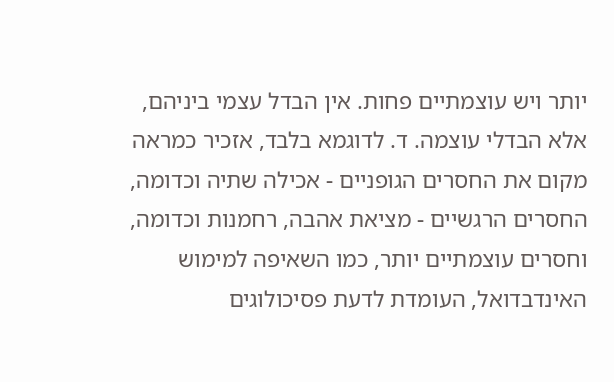יותר ויש עוצמתיים פחות. אין הבדל עצמי ביניהם, אלא הבדלי עוצמה. ד. לדוגמא בלבד, אזכיר כמראה מקום את החסרים הגופניים - אכילה שתיה וכדומה, החסרים הרגשיים - מציאת אהבה, רחמנות וכדומה, וחסרים עוצמתיים יותר, כמו השאיפה למימוש האינדבדואל, העומדת לדעת פסיכולוגים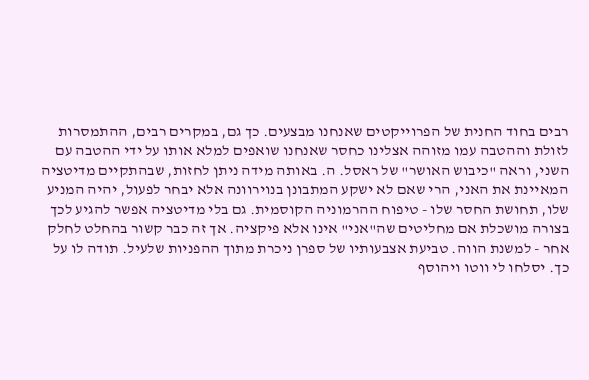רבים בחוד החנית של הפרוייקטים שאנחנו מבצעים. כך גם, במקרים רבים, ההתמסרות לזולת וההטבה עמו מזוהה אצלינו כחסר שאנחנו שואפים למלא אותו על ידי ההטבה עם השני, וראה "כיבוש האושר" של ראסל. ה. באותה מידה ניתן לחזות, שבהתקיים מדיטציה המאיינת את האני, הרי שאם לא ישקע המתבונן בנוירוונה אלא יבחר לפעול, יהיה המניע שלו, תחושת החסר שלו - טיפוח ההרמוניה הקוסמית. גם בלי מדיטציה אפשר להגיע לכך בצורה מושכלת אם מחליטים שה"אני" אינו אלא פיקציה. אך זה כבר קשור בהחלט לחלק אחר - למשנת הווה. טביעת אצבעותיו של ספרן ניכרת מתוך ההפניות שלעיל. תודה לו על כך. יסלחו לי ווטו ויהוסף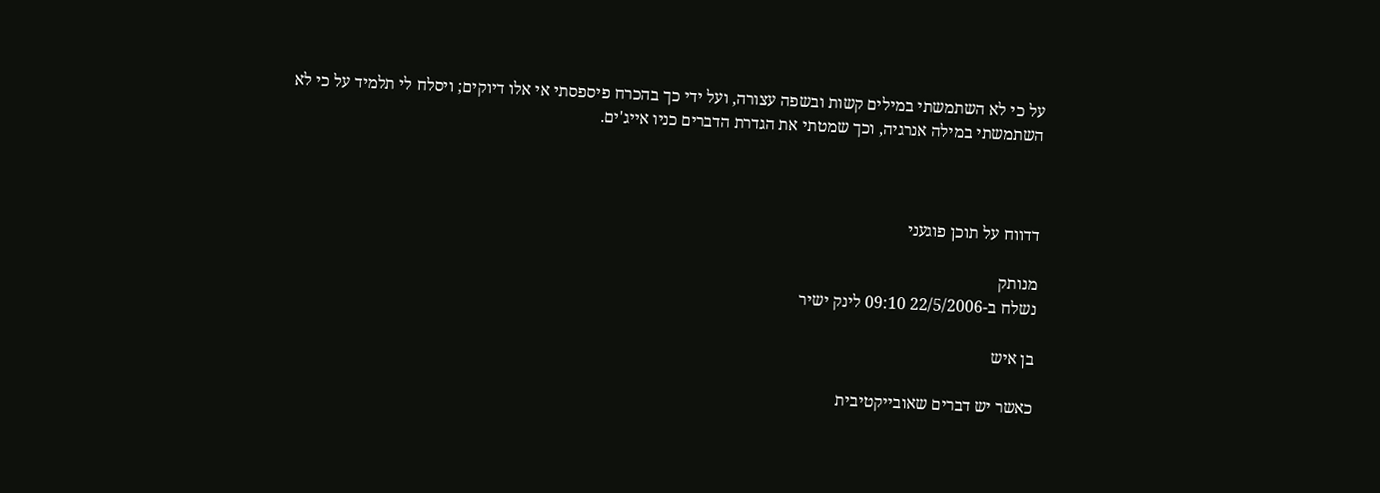על כי לא השתמשתי במילים קשות ובשפה עצורה, ועל ידי כך בהכרח פיספסתי אי אלו דיוקים; ויסלח לי תלמיד על כי לא השתמשתי במילה אנרגיה, וכך שמטתי את הגדרת הדברים כניו אייג'ים.



דדווח על תוכן פוגעני

מנותק
נשלח ב-22/5/2006 09:10 לינק ישיר

בן איש

כאשר יש דברים שאובייקטיבית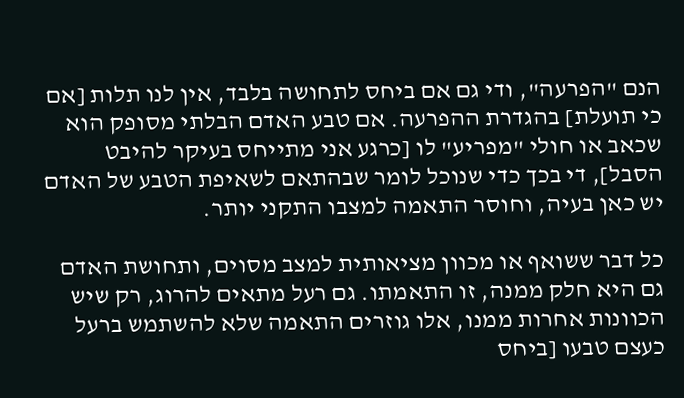הנם "הפרעה", ודי גם אם ביחס לתחושה בלבד, אין לנו תלות [אם כי תועלת] בהגדרת ההפרעה. אם טבע האדם הבלתי מסופק הוא שכאב או חולי "מפריע" לו [כרגע אני מתייחס בעיקר להיבט הסבל], די בכך כדי שנוכל לומר שבהתאם לשאיפת הטבע של האדם יש כאן בעיה, וחוסר התאמה למצבו התקני יותר.

כל דבר ששואף או מכוון מציאותית למצב מסוים, ותחושת האדם גם היא חלק ממנה, זו התאמתו. גם רעל מתאים להרוג, רק שיש הכוונות אחרות ממנו, אלו גוזרים התאמה שלא להשתמש ברעל כעצם טבעו [ביחס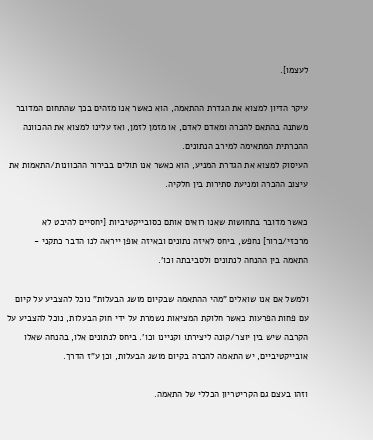לעצמו].

עיקר הדיון למצוא את הגדרת ההתאמה, הוא כאשר אנו מזהים בכך שהתחום המדובר משתנה בהתאם להכרה ומאדם לאדם, או מזמן לזמן, ואז עלינו למצוא את ההכוונה ההכרתית המתאימה למירב הנתונים.
העיסוק למצוא את הגדרת המניע, הוא כאשר אנו תולים בבירור ההכוונות/התאמות את עיצוב ההכרה ומניעת סתירות בין חלקיה.

כאשר מדובר בתחושות שאנו רואים אותם כסובייקטיביות [יחסיים להיבט לא מרכזי/ברור] נחפש, ביחס לאיזה נתונים ובאיזה אופן ייראה לנו הדבר כתקני - התאמה בין ההנחה לנתונים ולסביבתה וכו'.

ולמשל אם אנו שואלים "מהי ההתאמה שבקיום מושג הבעלות" נוכל להצביע על קיום עם פחות הפרעות כאשר חלוקת המציאות נשמרת על ידי חוק הבעלות, נוכל להצביע על הקרבה שיש בין יוצר/קונה ליצירתו וקניינו וכו'. ביחס לנתונים אלו, בהנחה שאלו אובייקטיביים, יש התאמה להכרה בקיום מושג הבעלות, וכן ע"ז הדרך.

וזהו בעצם גם הקריטריון הכללי של התאמה.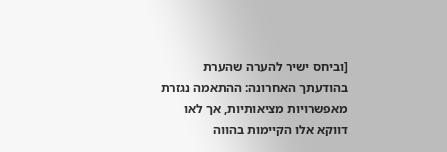[וביחס ישיר להערה שהערת בהודעתך האחרונה: ההתאמה נגזרת מאפשרויות מציאותיות, אך לאו דווקא אלו הקיימות בהווה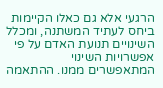הרגעי אלא גם כאלו הקיימות ביחס לעתיד המשתנה, ומכלל השינויים תנועת האדם על פי אפשרויות השינוי המתאפשרים ממנו. ההתאמה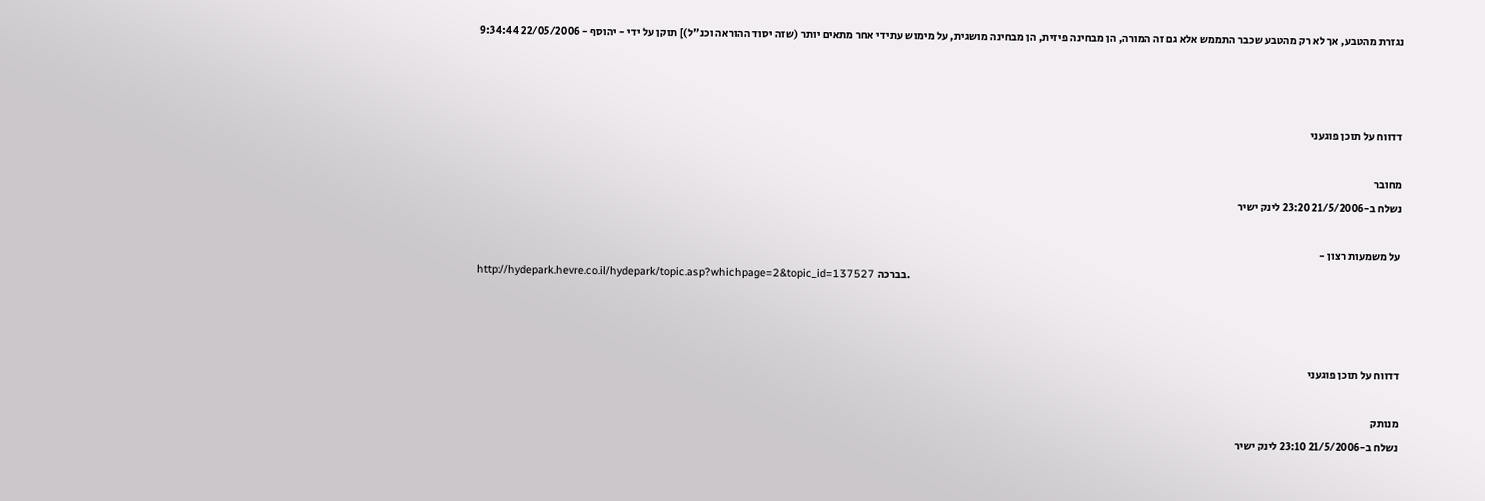נגזרת מהטבע, אך לא רק מהטבע שכבר התממש אלא גם זה המורה, הן מבחינה פיזית, הן מבחינה מושגית, על מימוש עתידי אחר מתאים יותר (שזה יסוד ההוראה וכנ"ל)] תוקן על ידי - יהוסף - 22/05/2006 9:34:44



דדווח על תוכן פוגעני

מחובר
נשלח ב-21/5/2006 23:20 לינק ישיר

על משמעות רצון -
http://hydepark.hevre.co.il/hydepark/topic.asp?whichpage=2&topic_id=137527 בברכה.



דדווח על תוכן פוגעני

מנותק
נשלח ב-21/5/2006 23:10 לינק ישיר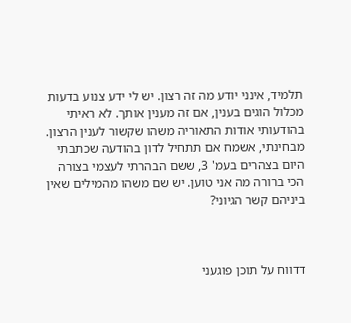תלמיד, אינני יודע מה זה רצון. יש לי ידע צנוע בדעות מכלול הוגים בענין, אם זה מענין אותך. לא ראיתי בהודעותי אודות התאוריה משהו שקשור לענין הרצון. מבחינתי, אשמח אם תתחיל לדון בהודעה שכתבתי היום בצהרים בעמ' 3, ששם הבהרתי לעצמי בצורה הכי ברורה מה אני טוען. יש שם משהו מהמילים שאין ביניהם קשר הגיוני?



דדווח על תוכן פוגעני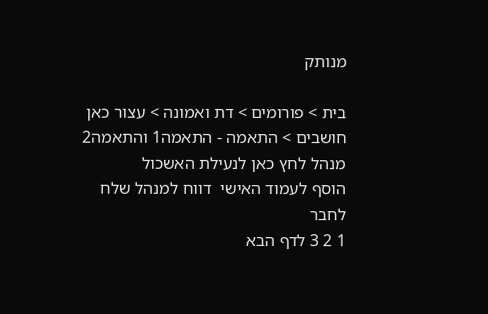מנותק

בית > פורומים > דת ואמונה > עצור כאן חושבים > התאמה - התאמה1 והתאמה2
מנהל לחץ כאן לנעילת האשכול
הוסף לעמוד האישי  דווח למנהל שלח לחבר
1 2 3 לדף הבא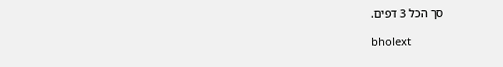סך הכל 3 דפים.

bholext